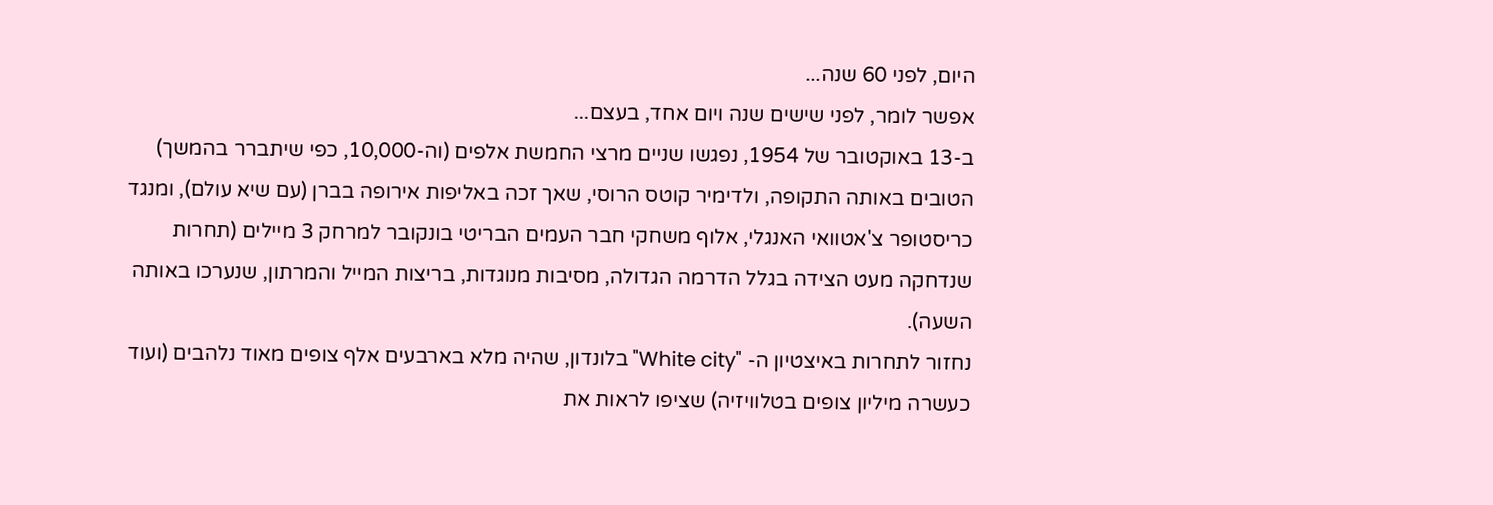היום, לפני 60 שנה...
אפשר לומר, לפני שישים שנה ויום אחד, בעצם...
ב-13 באוקטובר של 1954, נפגשו שניים מרצי החמשת אלפים (וה-10,000, כפי שיתברר בהמשך) הטובים באותה התקופה, ולדימיר קוטס הרוסי, שאך זכה באליפות אירופה בברן (עם שיא עולם), ומנגד כריסטופר צ'אטוואי האנגלי, אלוף משחקי חבר העמים הבריטי בונקובר למרחק 3 מיילים (תחרות שנדחקה מעט הצידה בגלל הדרמה הגדולה, מסיבות מנוגדות, בריצות המייל והמרתון, שנערכו באותה השעה).
נחזור לתחרות באיצטיון ה- "White city" בלונדון, שהיה מלא בארבעים אלף צופים מאוד נלהבים (ועוד כעשרה מיליון צופים בטלוויזיה) שציפו לראות את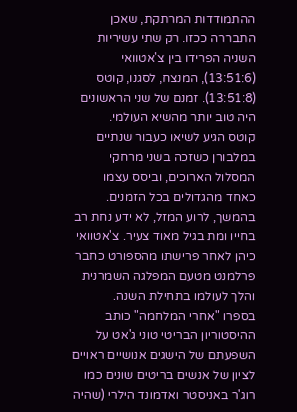ההתמודדות המרתקת, שאכן התבררה ככזו. רק שתי עשיריות השניה הפרידו בין צ'אטוואי (13:51:6), המנצח, לסגנו, קוטס (13:51:8). זמנם של שני הראשונים היה טוב יותר מהשיא העולמי.
קוטס הגיע לשיאו כעבור שנתיים במלבורן כשזכה בשני מרחקי המסלול הארוכים, וביסס עצמו כאחד מהגדולים בכל הזמנים. בהמשך, לרוע המזל, לא ידע נחת רב בחייו ומת בגיל מאוד צעיר. צ'אטוואי כיהן לאחר פרישתו מהספורט כחבר פרלמנט מטעם המפלגה השמרנית והלך לעולמו בתחילת השנה.
בספרו "אחרי המלחמה" כותב ההיסטוריון הבריטי טוני ג'אט על השפעתם של הישגים אנושיים ראויים לציון של אנשים בריטים שונים כמו רוג'ר באניסטר ואדמונד הילרי (שהיה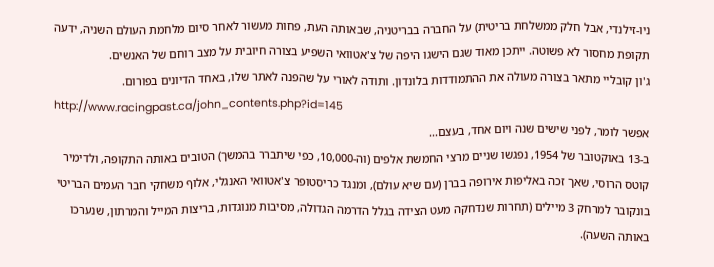ניו-זילנדי, אבל חלק ממשלחת בריטית) על החברה בבריטניה, שבאותה העת, פחות מעשור לאחר סיום מלחמת העולם השניה, ידעה תקופת מחסור לא פשוטה. ייתכן מאוד שגם הישגו היפה של צ'אטוואי השפיע בצורה חיובית על מצב רוחם של האנשים.
ג'ון קובליי מתאר בצורה מעולה את ההתמודדות בלונדון. ותודה לאורי על שהפנה לאתר שלו, באחד הדיונים בפורום.
http://www.racingpast.ca/john_contents.php?id=145
אפשר לומר, לפני שישים שנה ויום אחד, בעצם...
ב-13 באוקטובר של 1954, נפגשו שניים מרצי החמשת אלפים (וה-10,000, כפי שיתברר בהמשך) הטובים באותה התקופה, ולדימיר קוטס הרוסי, שאך זכה באליפות אירופה בברן (עם שיא עולם), ומנגד כריסטופר צ'אטוואי האנגלי, אלוף משחקי חבר העמים הבריטי בונקובר למרחק 3 מיילים (תחרות שנדחקה מעט הצידה בגלל הדרמה הגדולה, מסיבות מנוגדות, בריצות המייל והמרתון, שנערכו באותה השעה).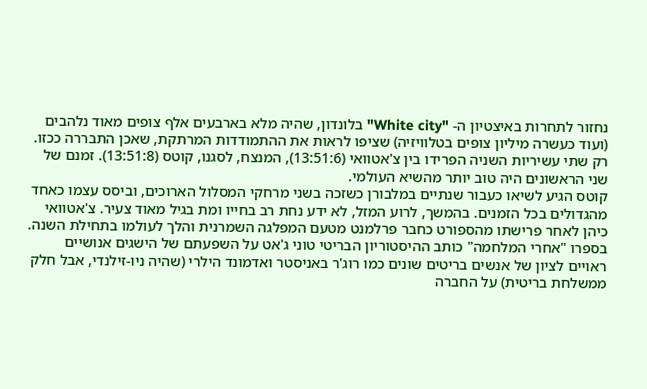נחזור לתחרות באיצטיון ה- "White city" בלונדון, שהיה מלא בארבעים אלף צופים מאוד נלהבים (ועוד כעשרה מיליון צופים בטלוויזיה) שציפו לראות את ההתמודדות המרתקת, שאכן התבררה ככזו. רק שתי עשיריות השניה הפרידו בין צ'אטוואי (13:51:6), המנצח, לסגנו, קוטס (13:51:8). זמנם של שני הראשונים היה טוב יותר מהשיא העולמי.
קוטס הגיע לשיאו כעבור שנתיים במלבורן כשזכה בשני מרחקי המסלול הארוכים, וביסס עצמו כאחד מהגדולים בכל הזמנים. בהמשך, לרוע המזל, לא ידע נחת רב בחייו ומת בגיל מאוד צעיר. צ'אטוואי כיהן לאחר פרישתו מהספורט כחבר פרלמנט מטעם המפלגה השמרנית והלך לעולמו בתחילת השנה.
בספרו "אחרי המלחמה" כותב ההיסטוריון הבריטי טוני ג'אט על השפעתם של הישגים אנושיים ראויים לציון של אנשים בריטים שונים כמו רוג'ר באניסטר ואדמונד הילרי (שהיה ניו-זילנדי, אבל חלק ממשלחת בריטית) על החברה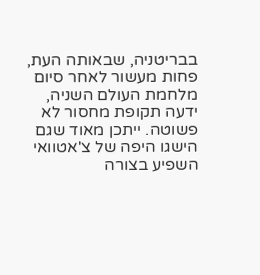בבריטניה, שבאותה העת, פחות מעשור לאחר סיום מלחמת העולם השניה, ידעה תקופת מחסור לא פשוטה. ייתכן מאוד שגם הישגו היפה של צ'אטוואי השפיע בצורה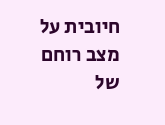חיובית על מצב רוחם של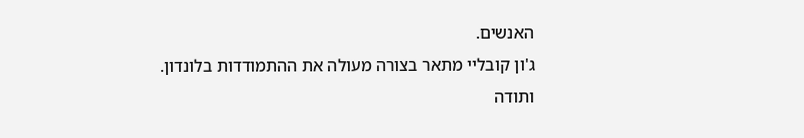האנשים.
ג'ון קובליי מתאר בצורה מעולה את ההתמודדות בלונדון. ותודה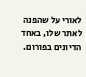לאורי על שהפנה לאתר שלו, באחד הדיונים בפורום.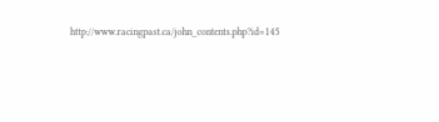http://www.racingpast.ca/john_contents.php?id=145